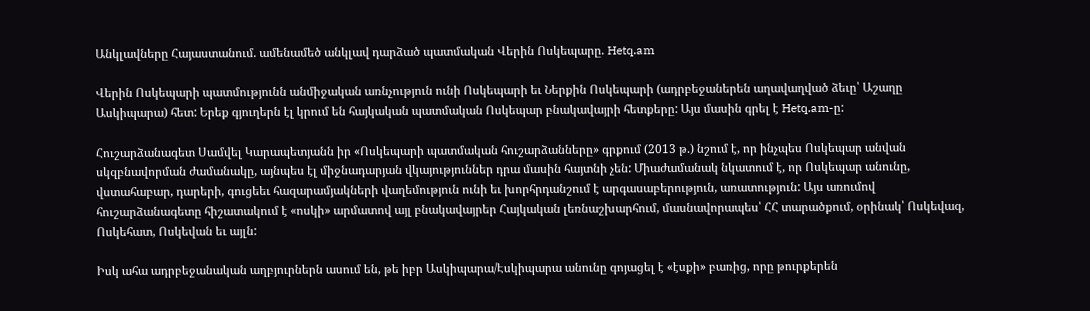Անկլավները Հայաստանում. ամենամեծ անկլավ դարձած պատմական Վերին Ոսկեպարը. Hetq.am

Վերին Ոսկեպարի պատմությունն անմիջական առնչություն ունի Ոսկեպարի եւ Ներքին Ոսկեպարի (ադրբեջաներեն աղավաղված ձեւը՝ Աշաղը Ասկիպարա) հետ: Երեք գյուղերն էլ կրում են հայկական պատմական Ոսկեպար բնակավայրի հետքերը: Այս մասին գրել է Hetq.am-ը:

Հուշարձանագետ Սամվել Կարապետյանն իր «Ոսկեպարի պատմական հուշարձանները» գրքում (2013 թ.) նշում է, որ ինչպես Ոսկեպար անվան սկզբնավորման ժամանակը, այնպես էլ միջնադարյան վկայություններ դրա մասին հայտնի չեն: Միաժամանակ նկատում է, որ Ոսկեպար անունը, վստահաբար, դարերի, գուցեեւ հազարամյակների վաղեմություն ունի եւ խորհրդանշում է արգասաբերություն, առատություն: Այս առումով հուշարձանագետը հիշատակում է «ոսկի» արմատով այլ բնակավայրեր Հայկական լեռնաշխարհում, մասնավորապես՝ ՀՀ տարածքում, օրինակ՝ Ոսկեվազ, Ոսկեհատ, Ոսկեվան եւ այլն:

Իսկ ահա ադրբեջանական աղբյուրներն ասում են, թե իբր Ասկիպարա/Էսկիպարա անունը գոյացել է «էսքի» բառից, որը թուրքերեն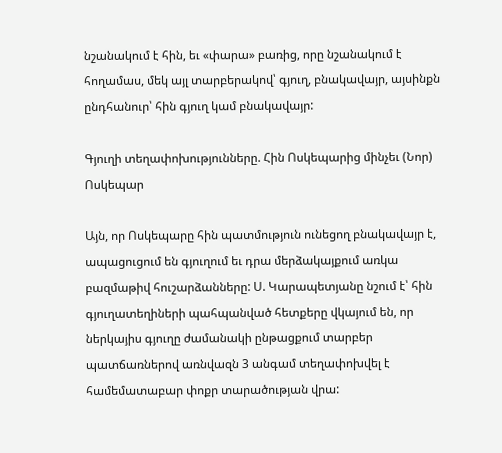նշանակում է հին, եւ «փարա» բառից, որը նշանակում է հողամաս, մեկ այլ տարբերակով՝ գյուղ, բնակավայր, այսինքն ընդհանուր՝ հին գյուղ կամ բնակավայր:

Գյուղի տեղափոխությունները. Հին Ոսկեպարից մինչեւ (Նոր) Ոսկեպար

Այն, որ Ոսկեպարը հին պատմություն ունեցող բնակավայր է, ապացուցում են գյուղում եւ դրա մերձակայքում առկա բազմաթիվ հուշարձանները: Ս. Կարապետյանը նշում է՝ հին գյուղատեղիների պահպանված հետքերը վկայում են, որ ներկայիս գյուղը ժամանակի ընթացքում տարբեր պատճառներով առնվազն 3 անգամ տեղափոխվել է համեմատաբար փոքր տարածության վրա: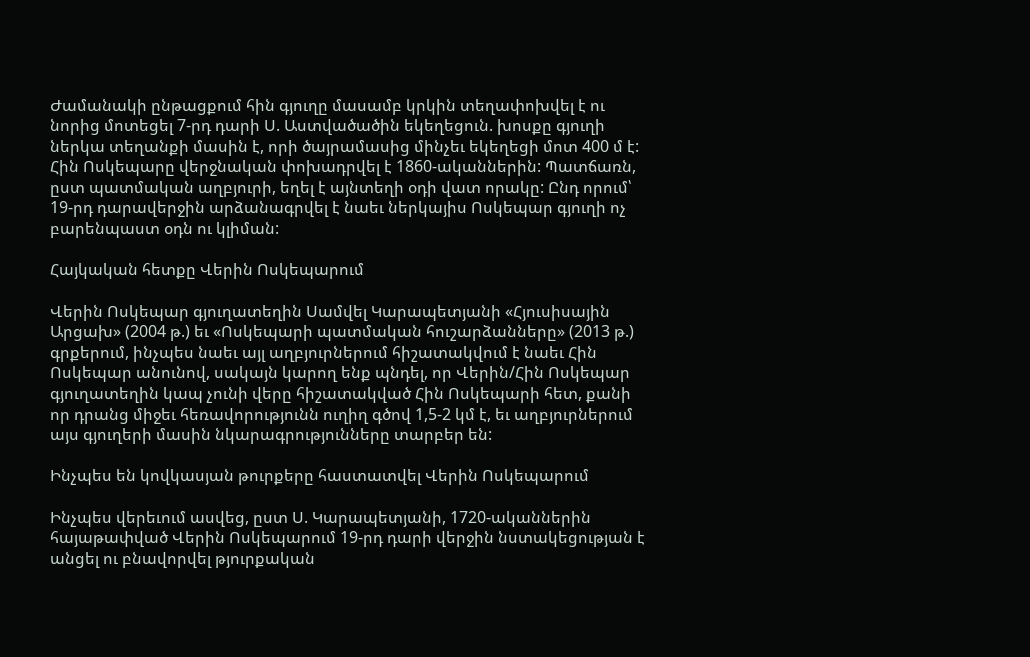Ժամանակի ընթացքում հին գյուղը մասամբ կրկին տեղափոխվել է ու նորից մոտեցել 7-րդ դարի Ս. Աստվածածին եկեղեցուն. խոսքը գյուղի ներկա տեղանքի մասին է, որի ծայրամասից մինչեւ եկեղեցի մոտ 400 մ է: Հին Ոսկեպարը վերջնական փոխադրվել է 1860-ականներին: Պատճառն, ըստ պատմական աղբյուրի, եղել է այնտեղի օդի վատ որակը: Ընդ որում՝ 19-րդ դարավերջին արձանագրվել է նաեւ ներկայիս Ոսկեպար գյուղի ոչ բարենպաստ օդն ու կլիման:

Հայկական հետքը Վերին Ոսկեպարում

Վերին Ոսկեպար գյուղատեղին Սամվել Կարապետյանի «Հյուսիսային Արցախ» (2004 թ.) եւ «Ոսկեպարի պատմական հուշարձանները» (2013 թ.) գրքերում, ինչպես նաեւ այլ աղբյուրներում հիշատակվում է նաեւ Հին Ոսկեպար անունով, սակայն կարող ենք պնդել, որ Վերին/Հին Ոսկեպար գյուղատեղին կապ չունի վերը հիշատակված Հին Ոսկեպարի հետ, քանի որ դրանց միջեւ հեռավորությունն ուղիղ գծով 1,5-2 կմ է, եւ աղբյուրներում այս գյուղերի մասին նկարագրությունները տարբեր են:

Ինչպես են կովկասյան թուրքերը հաստատվել Վերին Ոսկեպարում

Ինչպես վերեւում ասվեց, ըստ Ս. Կարապետյանի, 1720-ականներին հայաթափված Վերին Ոսկեպարում 19-րդ դարի վերջին նստակեցության է անցել ու բնավորվել թյուրքական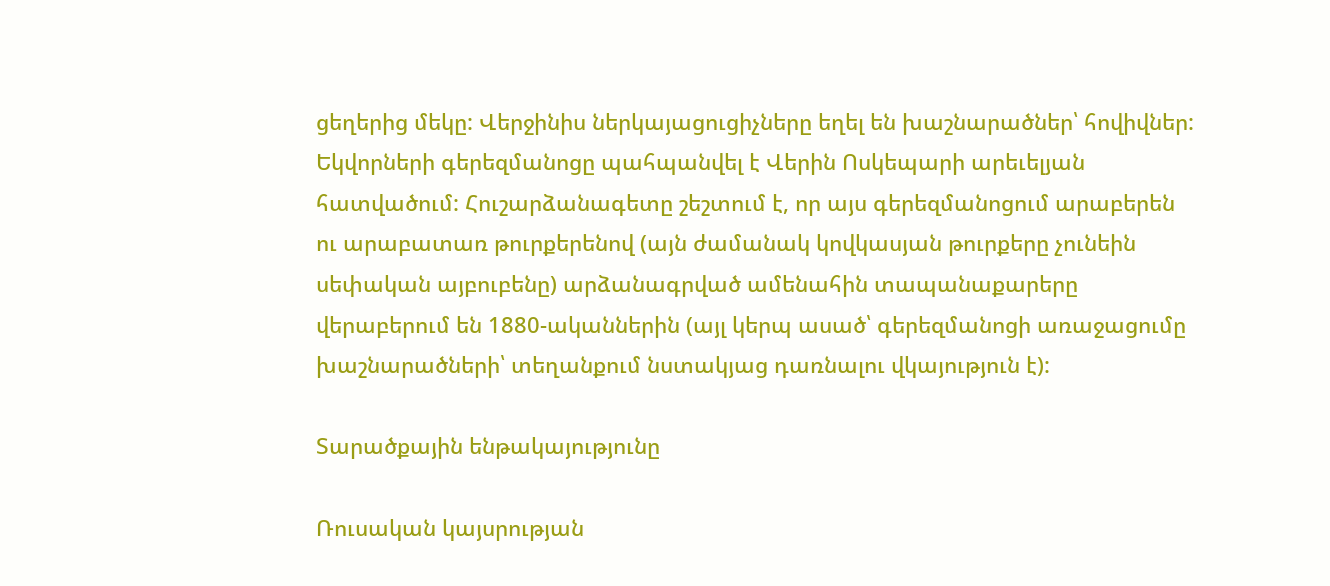ցեղերից մեկը: Վերջինիս ներկայացուցիչները եղել են խաշնարածներ՝ հովիվներ: Եկվորների գերեզմանոցը պահպանվել է Վերին Ոսկեպարի արեւելյան հատվածում: Հուշարձանագետը շեշտում է, որ այս գերեզմանոցում արաբերեն ու արաբատառ թուրքերենով (այն ժամանակ կովկասյան թուրքերը չունեին սեփական այբուբենը) արձանագրված ամենահին տապանաքարերը վերաբերում են 1880-ականներին (այլ կերպ ասած՝ գերեզմանոցի առաջացումը խաշնարածների՝ տեղանքում նստակյաց դառնալու վկայություն է):

Տարածքային ենթակայությունը

Ռուսական կայսրության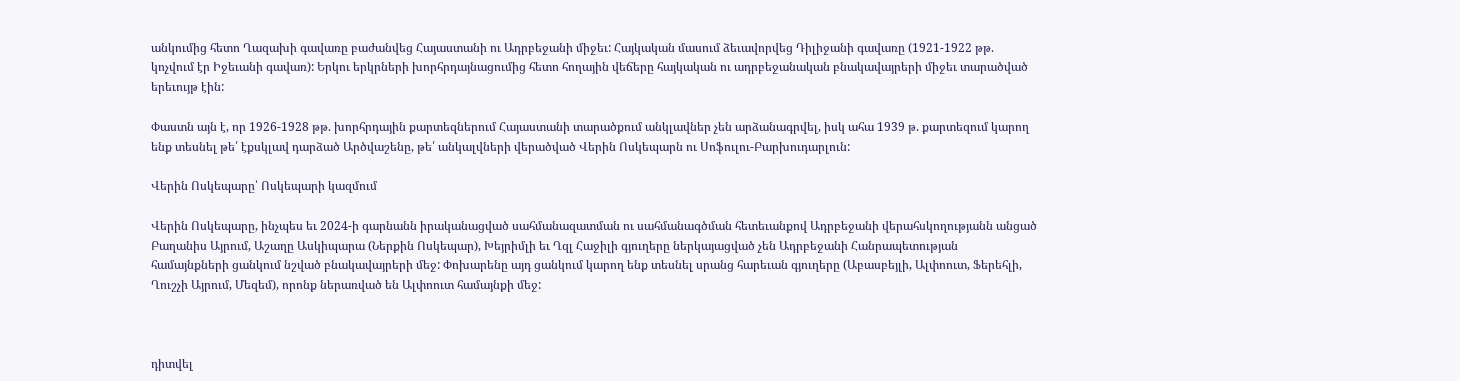անկումից հետո Ղազախի գավառը բաժանվեց Հայաստանի ու Ադրբեջանի միջեւ: Հայկական մասում ձեւավորվեց Դիլիջանի գավառը (1921-1922 թթ. կոչվում էր Իջեւանի գավառ): Երկու երկրների խորհրդայնացումից հետո հողային վեճերը հայկական ու ադրբեջանական բնակավայրերի միջեւ տարածված երեւույթ էին:

Փաստն այն է, որ 1926-1928 թթ. խորհրդային քարտեզներում Հայաստանի տարածքում անկլավներ չեն արձանագրվել, իսկ ահա 1939 թ. քարտեզում կարող ենք տեսնել թե՛ էքսկլավ դարձած Արծվաշենը, թե՛ անկալվների վերածված Վերին Ոսկեպարն ու Սոֆուլու-Բարխուդարլուն:

Վերին Ոսկեպարը՝ Ոսկեպարի կազմում

Վերին Ոսկեպարը, ինչպես եւ 2024-ի գարնանն իրականացված սահմանազատման ու սահմանագծման հետեւանքով Ադրբեջանի վերահսկողությանն անցած Բաղանիս Այրում, Աշաղը Ասկիպարա (Ներքին Ոսկեպար), Խեյրիմլի եւ Ղզլ Հաջիլի գյուղերը ներկայացված չեն Ադրբեջանի Հանրապետության համայնքների ցանկում նշված բնակավայրերի մեջ: Փոխարենը այդ ցանկում կարող ենք տեսնել սրանց հարեւան գյուղերը (Աբասբեյլի, Ալփոուտ, Ֆերեհլի, Ղուշչի Այրում, Մեզեմ), որոնք ներառված են Ալփոուտ համայնքի մեջ:



դիտվել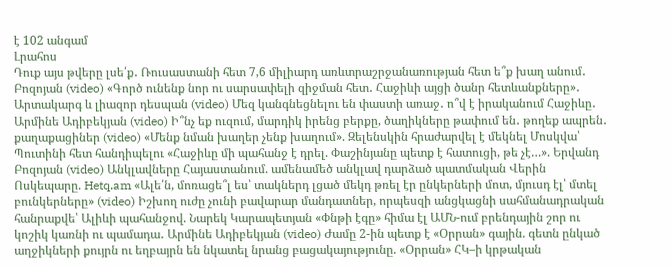է 102 անգամ
Լրահոս
Դուք այս թվերը լսե՛ք․ Ռուսաստանի հետ 7,6 միլիարդ առևտրաշրջանառության հետ ե՞ք խաղ անում․ Բոզոյան (video) «Գործ ունենք նոր ու սարսափելի զիջման հետ․ Հաջիևի այցի ծանր հետևանքները»․ Արտակարգ և լիազոր դեսպան (video) Մեզ կանգնեցնելու են փաստի առաջ․ ո՞վ է իրականում Հաջիևը․ Արմինե Ադիբեկյան (video) Ի՞նչ եք ուզում, մարդիկ իրենց բերքը, ծաղիկները թափում են․ թողեք ապրեն․ քաղաքացիներ (video) «Մենք նման խաղեր չենք խաղում». Զելենսկին հրաժարվել է մեկնել Մոսկվա՝ Պուտինի հետ հանդիպելու «Հաջիևը մի պահանջ է դրել. Փաշինյանը պետք է հատուցի, թե չէ…». Երվանդ Բոզոյան (video) Անկլավները Հայաստանում. ամենամեծ անկլավ դարձած պատմական Վերին Ոսկեպարը. Hetq.am «Ալե՛ն, մոռացե՞լ ես՝ տակներդ լցած մեկդ թռել էր ընկերների մոտ, մյուսդ էլ՝ մտել բունկերները» (video) Իշխող ուժը չունի բավարար մանդատներ, որպեսզի անցկացնի սահմանադրական հանրաքվե՝ Ալիևի պահանջով. Նարեկ Կարապետյան «Փնթի էգը» հիմա էլ ԱՄՆ-ում բրենդային շոր ու կոշիկ կառնի ու պամադա․ Արմինե Ադիբեկյան (video) Ժամը 2-ին պետք է «Օրրան» գային. գետն ընկած աղջիկների քույրն ու եղբայրն են նկատել նրանց բացակայությունը. «Օրրան» ՀԿ–ի կրթական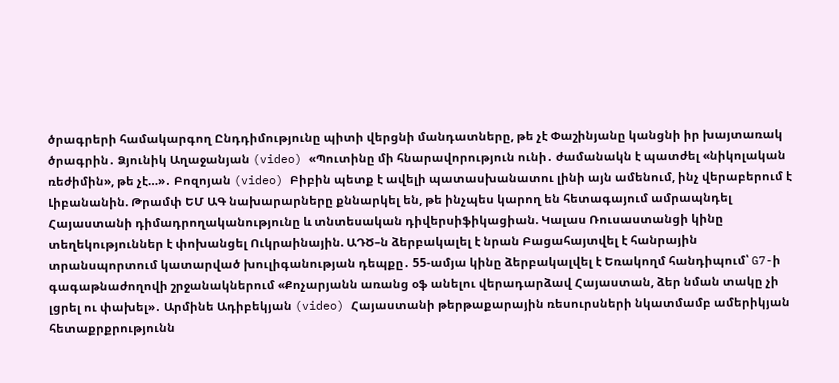ծրագրերի համակարգող Ընդդիմությունը պիտի վերցնի մանդատները, թե չէ Փաշինյանը կանցնի իր խայտառակ ծրագրին․ Ձյունիկ Աղաջանյան (video) «Պուտինը մի հնարավորություն ունի․ ժամանակն է պատժել «նիկոլական ռեժիմին», թե չէ…»․ Բոզոյան (video) Բիբին պետք է ավելի պատասխանատու լինի այն ամենում, ինչ վերաբերում է Լիբանանին. Թրամփ ԵՄ ԱԳ նախարարները քննարկել են, թե ինչպես կարող են հետագայում ամրապնդել Հայաստանի դիմադրողականությունը և տնտեսական դիվերսիֆիկացիան. Կալաս Ռուսաստանցի կինը տեղեկություններ է փոխանցել Ուկրաինային. ԱԴԾ–ն ձերբակալել է նրան Բացահայտվել է հանրային տրանսպորտում կատարված խուլիգանության դեպքը․ 55-ամյա կինը ձերբակալվել է Եռակողմ հանդիպում՝ G7-ի գագաթնաժողովի շրջանակներում «Քոչարյանն առանց օֆ անելու վերադարձավ Հայաստան, ձեր նման տակը չի լցրել ու փախել»․ Արմինե Ադիբեկյան (video) Հայաստանի թերթաքարային ռեսուրսների նկատմամբ ամերիկյան հետաքրքրությունն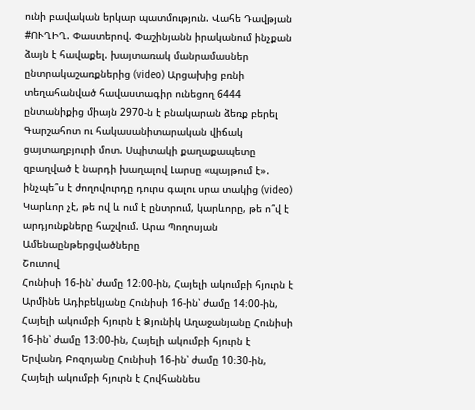ունի բավական երկար պատմություն. Վահե Դավթյան #ՈՒՂԻՂ. Փաստերով. Փաշինյանն իրականում ինչքան ձայն է հավաքել. խայտառակ մանրամասներ ընտրակաշառքներից (video) Արցախից բռնի տեղահանված հավաստագիր ունեցող 6444 ընտանիքից միայն 2970-ն է բնակարան ձեռք բերել Գարշահոտ ու հակասանիտարական վիճակ ցայտաղբյուրի մոտ. Սպիտակի քաղաքապետը զբաղված է նարդի խաղալով Լարսը «պայթում է»․ ինչպե՞ս է ժողովուրդը դուրս գալու սրա տակից (video) Կարևոր չէ, թե ով և ում է ընտրում, կարևորը, թե ո՞վ է արդյունքները հաշվում. Արա Պողոսյան
Ամենաընթերցվածները
Շուտով
Հունիսի 16-ին՝ ժամը 12։00-ին, Հայելի ակումբի հյուրն է Արմինե Ադիբեկյանը Հունիսի 16-ին՝ ժամը 14։00-ին, Հայելի ակումբի հյուրն է Ձյունիկ Աղաջանյանը Հունիսի 16-ին՝ ժամը 13։00-ին, Հայելի ակումբի հյուրն է Երվանդ Բոզոյանը Հունիսի 16-ին՝ ժամը 10։30-ին, Հայելի ակումբի հյուրն է Հովհաննես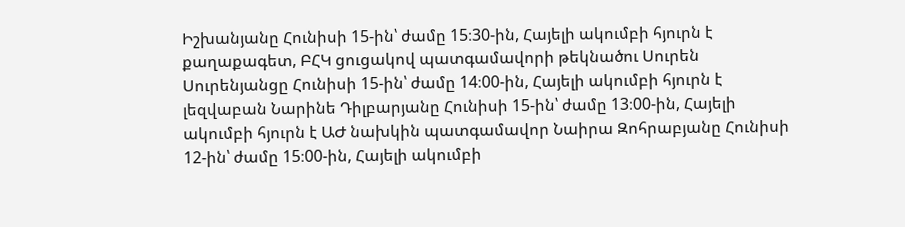Իշխանյանը Հունիսի 15-ին՝ ժամը 15։30-ին, Հայելի ակումբի հյուրն է քաղաքագետ, ԲՀԿ ցուցակով պատգամավորի թեկնածու Սուրեն Սուրենյանցը Հունիսի 15-ին՝ ժամը 14։00-ին, Հայելի ակումբի հյուրն է լեզվաբան Նարինե Դիլբարյանը Հունիսի 15-ին՝ ժամը 13։00-ին, Հայելի ակումբի հյուրն է ԱԺ նախկին պատգամավոր Նաիրա Զոհրաբյանը Հունիսի 12-ին՝ ժամը 15։00-ին, Հայելի ակումբի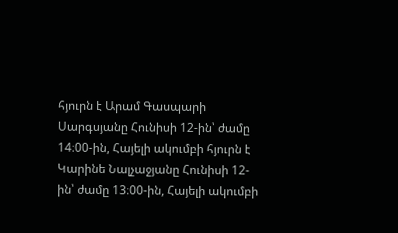հյուրն է Արամ Գասպարի Սարգսյանը Հունիսի 12-ին՝ ժամը 14։00-ին, Հայելի ակումբի հյուրն է Կարինե Նալչաջյանը Հունիսի 12-ին՝ ժամը 13։00-ին, Հայելի ակումբի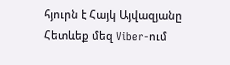հյուրն է Հայկ Այվազյանը
Հետևեք մեզ Viber-ում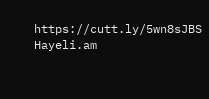https://cutt.ly/5wn8sJBS
Hayeli.am